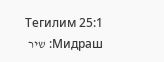Тегилим 25:1 Мидраш: שיר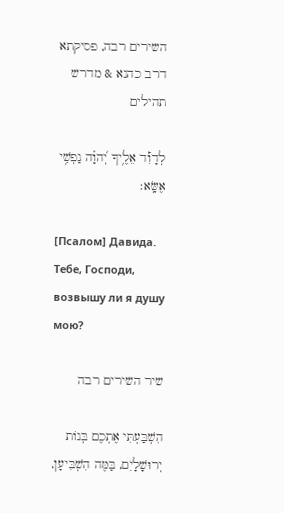השירים רבה, פסיקתא דרב כהנא & מדרש תהילים

לְדָוִ֡ד אֵלֶ֥יךָ יְ֝הוָ֗ה נַפְשִׁ֥י אֶשָּֽׂא׃

[Псалом] Давида. Тебе, Господи, возвышу ли я душу мою?

שיר השירים רבה

הִשְׁבַּעְתִּי אֶתְכֶם בְּנוֹת יְרוּשָׁלָיִם, בַּמֶּה הִשְׁבִּיעָן,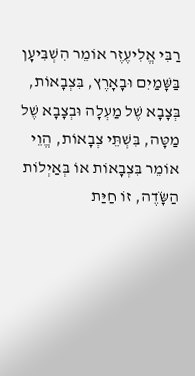רַבִּי אֱלִיעֶזֶר אוֹמֵר הִשְׁבִּיעָן בַּשָּׁמַיִם וּבָאָרֶץ, בִּצְבָאוֹת, בְּצָבָא שֶׁל מַעְלָה וּבְצָבָא שֶׁל מַטָּה, בִּשְׁתֵּי צְבָאוֹת, הֱוֵי אוֹמֵר בִּצְבָאוֹת אוֹ בְּאַיְלוֹת הַשָֹּׂדֶה, זוֹ חַיַּת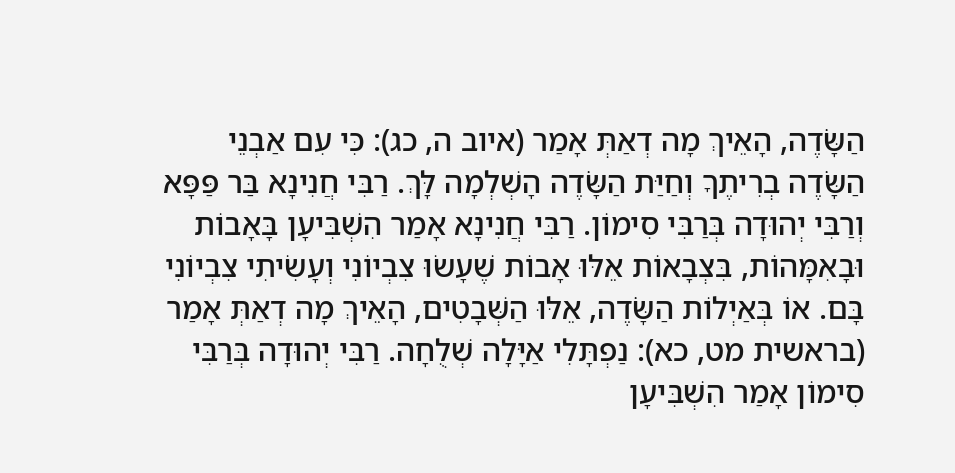הַשָֹּׂדֶה, הָאֵיךְ מָה דְאַתְּ אָמַר (איוב ה, כג): כִּי עִם אַבְנֵי הַשָֹּׂדֶה בְרִיתֶךָ וְחַיַּת הַשָֹּׂדֶה הָשְׁלְמָה לָּךְ. רַבִּי חֲנִינָא בַּר פַּפָּא וְרַבִּי יְהוּדָה בְּרַבִּי סִימוֹן. רַבִּי חֲנִינָא אָמַר הִשְׁבִּיעָן בָּאָבוֹת וּבָאִמָּהוֹת, בִּצְבָאוֹת אֵלּוּ אָבוֹת שֶׁעָשׂוּ צִבְיוֹנִי וְעָשִׂיתִי צִבְיוֹנִי בָּם. אוֹ בְּאַיְלוֹת הַשָֹּׂדֶה, אֵלּוּ הַשְּׁבָטִים, הָאֵיךְ מָה דְאַתְּ אָמַר (בראשית מט, כא): נַפְתָּלִי אַיָּלָה שְׁלֻחָה. רַבִּי יְהוּדָה בְּרַבִּי סִימוֹן אָמַר הִשְׁבִּיעָן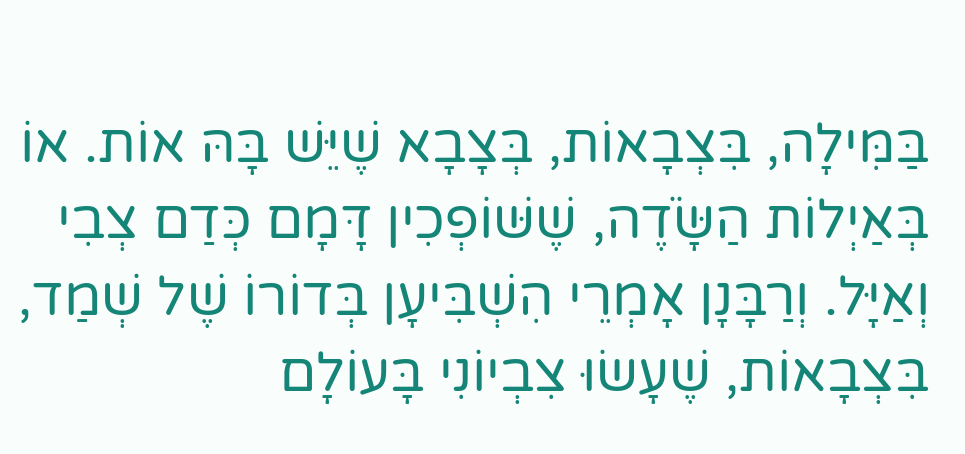בַּמִּילָה, בִּצְבָאוֹת, בְּצָבָא שֶׁיֵּשׁ בָּהּ אוֹת. אוֹ בְּאַיְלוֹת הַשָֹּׂדֶה, שֶׁשּׁוֹפְכִין דָּמָם כְּדַם צְבִי וְאַיָּל. וְרַבָּנָן אָמְרֵי הִשְׁבִּיעָן בְּדוֹרוֹ שֶׁל שְׁמַד, בִּצְבָאוֹת, שֶׁעָשׂוּ צִבְיוֹנִי בָּעוֹלָם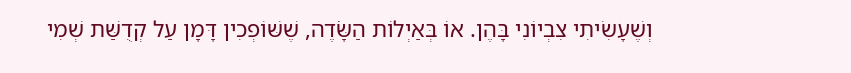וְשֶׁעָשִׂיתִי צִבְיוֹנִי בָּהֶן. אוֹ בְּאַיְלוֹת הַשָֹּׂדֶה, שֶׁשּׁוֹפְכִין דָּמָן עַל קְדֻשַּׁת שְׁמִי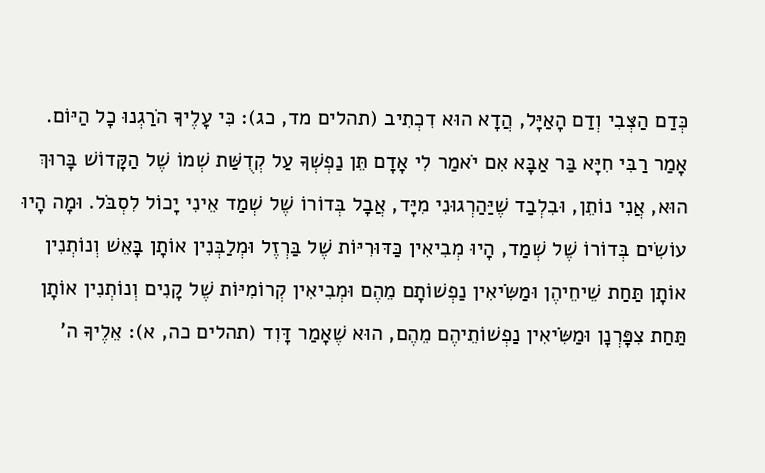כְּדַם הַצְּבִי וְדַם הָאַיָּל, הֲדָא הוּא דִכְתִיב (תהלים מד, כג): כִּי עָלֶיךָ הֹרַגְנוּ כָל הַיּוֹם. אָמַר רַבִּי חִיָּא בַּר אַבָּא אִם יֹאמַר לִי אָדָם תֵּן נַפְשְׁךָ עַל קְדֻשַּׁת שְׁמוֹ שֶׁל הַקָּדוֹשׁ בָּרוּךְ הוּא, אֲנִי נוֹתֵן, וּבִלְבַד שֶׁיַּהַרְגוּנִי מִיָּד, אֲבָל בְּדוֹרוֹ שֶׁל שְׁמַד אֵינִי יָכוֹל לִסְבֹּל. וּמָה הָיוּ עוֹשִׂים בְּדוֹרוֹ שֶׁל שְׁמַד, הָיוּ מְבִיאִין כַּדּוּרִיּוֹת שֶׁל בַּרְזֶל וּמְלַבְּנִין אוֹתָן בָּאֵשׁ וְנוֹתְנִין אוֹתָן תַּחַת שֵׁיחֵיהֶן וּמַשִֹּׂיאִין נַפְשׁוֹתָם מֵהֶם וּמְבִיאִין קְרוֹמִיּוֹת שֶׁל קָנִים וְנוֹתְנִין אוֹתָן תַּחַת צִפָּרְנָן וּמַשִֹּׂיאִין נַפְשׁוֹתֵיהֶם מֵהֶם, הוּא שֶׁאָמַר דָּוִד (תהלים כה, א): אֵלֶיךָ ה'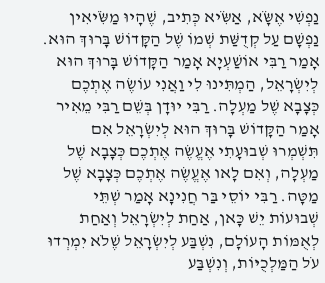נַפְשִׁי אֶשָֹּׂא, אַשִֹּׂיא כְּתִיב, שֶׁהָיוּ מַשִֹּׂיאִין נַפְשָׁם עַל קְדֻשַּׁת שְׁמוֹ שֶׁל הַקָּדוֹשׁ בָּרוּךְ הוּא. אָמַר רַבִּי אוֹשַׁעְיָא אָמַר הַקָּדוֹשׁ בָּרוּךְ הוּא לְיִשְׂרָאֵל, הַמְתִּינוּ לִי וַאֲנִי עוֹשֶׂה אֶתְכֶם כְּצָבָא שֶׁל מַעְלָה. רַבִּי יוּדָן בְּשֵׁם רַבִּי מֵאִיר אָמַר הַקָּדוֹשׁ בָּרוּךְ הוּא לְיִשְׂרָאֵל אִם תִּשְׁמְרוּ שְׁבוּעָתִי אֶעֱשֶׂה אֶתְכֶם כְּצָבָא שֶׁל מַעְלָה, וְאִם לָאו אֶעֱשֶׂה אֶתְכֶם כְּצָבָא שֶׁל מַטָּה. רַבִּי יוֹסֵי בַּר חֲנִינָא אָמַר שְׁתֵּי שְׁבוּעוֹת יֵשׁ כָּאן, אַחַת לְיִשְׂרָאֵל וְאַחַת לְאֻמּוֹת הָעוֹלָם, נִשְׁבַּע לְיִשְׂרָאֵל שֶׁלֹא יִמְרְדוּ עֹל הַמַּלְכֻיּוֹת, וְנִשְׁבַּע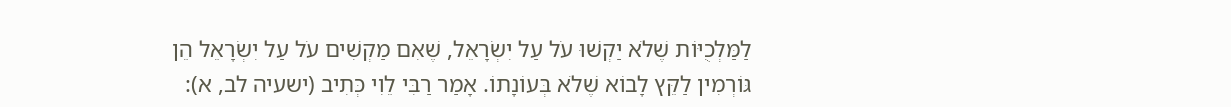לַמַּלְכֻיּוֹת שֶׁלֹא יַקְשׁוּ עֹל עַל יִשְׂרָאֵל, שֶׁאִם מַקְשִׁים עֹל עַל יִשְׂרָאֵל הֵן גּוֹרְמִין לַקֵּץ לָבוֹא שֶׁלֹא בְּעוֹנָתוֹ. אָמַר רַבִּי לֵוִי כְּתִיב (ישעיה לב, א):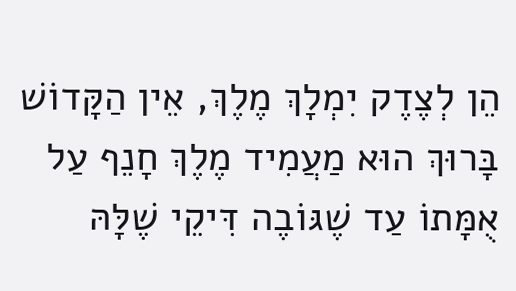הֵן לְצֶדֶק יִמְלָךְ מֶלֶךְ, אֵין הַקָּדוֹשׁ בָּרוּךְ הוּא מַעֲמִיד מֶלֶךְ חָנֵף עַל אֻמָּתוֹ עַד שֶׁגּוֹבֶה דִּיקֵי שֶׁלָּהּ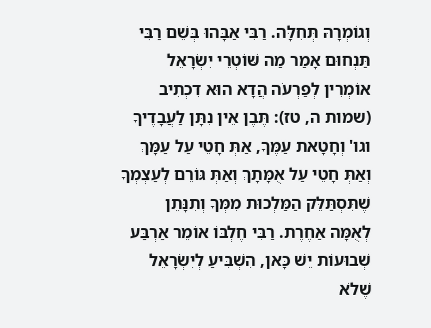וְגוֹמְרָהּ תְּחִלָּה. רַבִּי אַבָּהוּ בְּשֵׁם רַבִּי תַּנְחוּם אָמַר מַה שּׁוֹטְרֵי יִשְׂרָאֵל אוֹמְרִין לְפַרְעֹה הֲדָא הוּא דִכְתִיב (שמות ה, טז): תֶּבֶן אֵין נִתָּן לַעֲבָדֶיךָ וגו' וְחָטָאת עַמֶּךָ, אַתְּ חָטֵי עַל עַמָּךְ וְאַתְּ חָטֵי עַל אֻמָּתָךְ וְאַתְּ גּוֹרֵם לְעַצְמְךָ שֶׁתִּסְתַּלֵּק הַמַּלְכוּת מִמְּךָ וְתִנָּתֵן לְאֻמָּה אַחֶרֶת. רַבִּי חֶלְבּוֹ אוֹמֵר אַרְבַּע שְׁבוּעוֹת יֵשׁ כָּאן, הִשְׁבִּיעַ לְיִשְׂרָאֵל שֶׁלֹא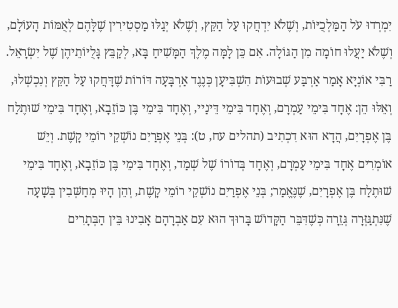יִמְרְדוּ עֹל הַמַּלְכֻיּוֹת, וְשֶׁלֹא יִדְחֲקוּ עַל הַקֵּץ, וְשֶׁלֹא יְגַלּוּ מַסְטִירִין שֶׁלָּהֶם לְאֻמּוֹת הָעוֹלָם, וְשֶׁלֹא יַעֲלוּ חוֹמָה מִן הַגּוֹלָה. אִם כֵּן לָמָּה מֶלֶךְ הַמָּשִׁיחַ בָּא, לְקַבֵּץ גָּלֻיּוֹתֵיהֶן שֶׁל יִשְׂרָאֵל. רַבִּי אוֹנְיָא אָמַר אַרְבַּע שְׁבוּעוֹת הִשְׁבִּיעָן כְּנֶגֶד אַרְבָּעָה דּוֹרוֹת שֶׁדָּחֲקוּ עַל הַקֵּץ וְנִכְשְׁלוּ, וְאֵלּוּ הֵן: אֶחָד בִּימֵי עַמְרָם, וְאֶחָד בִּימֵי דֵּינַיי, וְאֶחָד בִּימֵי בֶּן כּוֹזֵבָא, וְאֶחָד בִּימֵי שׁוּתֶלַח בֶּן אֶפְרָיִם, הֲדָא הוּא דִכְתִיב (תהלים עח, ט): בְּנֵי אֶפְרַיִם נוֹשְׁקֵי רוֹמֵי קָשֶׁת. וְיֵשׁ אוֹמְרִים אֶחָד בִּימֵי עַמְרָם, וְאֶחָד בְּדוֹרוֹ שֶׁל שְׁמַד, וְאֶחָד בִּימֵי בֶּן כּוֹזֵבָא, וְאֶחָד בִּימֵי שׁוּתֶלַח בֶּן אֶפְרָיִם, שֶׁנֶּאֱמַר; בְּנֵי אֶפְרַיִם נוֹשְׁקֵי רוֹמֵי קָשֶׁת, וְהֵן הָיוּ מְחַשְּׁבִין בְּשָׁעָה שֶׁנִּתְגַּזְּרָה גְּזֵרָה כְּשֶׁדִּבֵּר הַקָּדוֹשׁ בָּרוּךְ הוּא עִם אַבְרָהָם אָבִינוּ בֵּין הַבְּתָרִים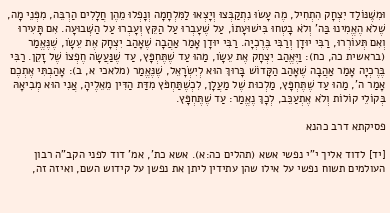וּמִשֶּׁנּוֹלַד יִצְחָק הִתְחִיל, מֶה עָשׂוּ נִתְקַבְּצוּ וְיָצְאוּ לַמִּלְחָמָה וְנָפְלוּ מֵהֶן חֲלָלִים הַרְבֵּה, מִפְּנֵי מָה, שֶׁלֹא הֶאֱמִינוּ בַּה' וְלֹא בָטְחוּ בִּישׁוּעָתוֹ, עַל שֶׁעָבְרוּ עַל הַקֵּץ וְעָבְרוּ עַל הַשְּׁבוּעָה. אִם תָּעִירוּ וְאִם תְּעוֹרְרוּ, רַבִּי יוּדָן וְרַבִּי בֶּרֶכְיָה. רַבִּי יוּדָן אָמַר אַהֲבָה שֶׁאָהַב יִצְחָק אֶת עֵשָׂו, שֶׁנֶּאֱמַר (בראשית כה, כח): וַיֶּאֱהַב יִצְחָק אֶת עֵשָׂו, מַהוּ עַד שֶׁתֶּחְפָּץ, עַד שֶׁנַּעֲשָׂה חֶפְצוֹ שֶׁל זָקֵן. רַבִּי בֶּרֶכְיָה אָמַר אַהֲבָה שֶׁאָהַב הַקָּדוֹשׁ בָּרוּךְ הוּא לְיִשְׂרָאֵל, שֶׁנֶּאֱמַר (מלאכי א, ב): אָהַבְתִּי אֶתְכֶם אָמַר ה', מַהוּ עַד שֶׁתֶּחְפָּץ, מַלְכוּת שֶׁל מַעֲלָן, לִכְשֶׁתַּחְפֹּץ מִדַּת הַדִּין מֵאֵלֶיהָ, אֲנִי הוּא מְבִיאָהּ בְּקוֹלֵי קוֹלוֹת וְלֹא אֶתְעַכֵּב, לְכָךְ נֶאֱמַר: עַד שֶׁתֶּחְפָּץ.

פסיקתא דרב כהנא

[יד] לדוד אליך י"י נפשי אשא (תהלים כה:א). אשא כת', אמ' דוד לפני הקב"ה רבון העולמים תשוח נפשי על אילו שהן עתידין ליתן את נפשן על קידוש השם, ואיזה זה,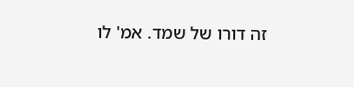זה דורו של שמד. אמ' לו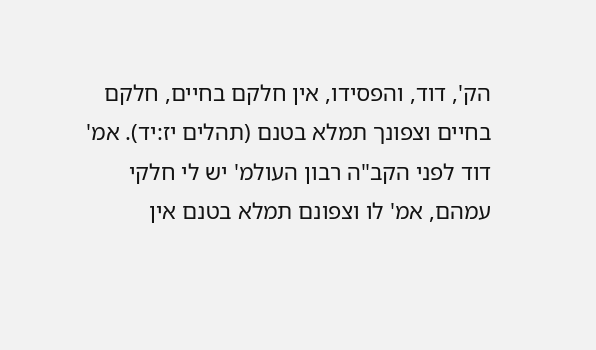הק', דוד, והפסידו, אין חלקם בחיים, חלקם בחיים וצפונך תמלא בטנם (תהלים יז:יד). אמ' דוד לפני הקב"ה רבון העולמ' יש לי חלקי עמהם, אמ' לו וצפונם תמלא בטנם אין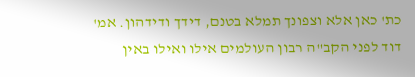כת' כאן אלא וצפונך תמלא בטנם, דידך ודידהון. אמ' דוד לפני הקב"ה רבון העולמים אילו ואילו באין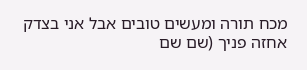מכח תורה ומעשים טובים אבל אני בצדק אחזה פניך (שם שם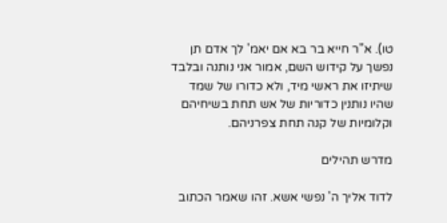טו). א"ר חייא בר בא אם יאמ' לך אדם תן נפשך על קידוש השם, אמור אני נותנה ובלבד שיתיזו את ראשי מיד, ולא כדורו של שמד שהיו נותנין כדוריות של אש תחת בשיחיהם וקלומיות של קנה תחת צפרניהם.

מדרש תהילים

לדוד אליך ה' נפשי אשא. זהו שאמר הכתוב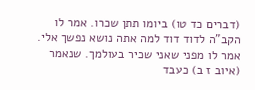(דברים כד טו) ביומו תתן שכרו. אמר לו הקב"ה לדוד דוד למה אתה נושא נפשך אלי. אמר לו מפני שאני שכיר בעולמך. שנאמר (איוב ז ב) כעבד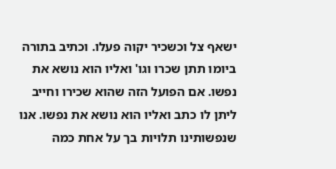ישאף צל וכשכיר יקוה פעלו. וכתיב בתורה ביומו תתן שכרו וגו' ואליו הוא נושא את נפשו. אם הפועל הזה שהוא שכירו וחייב ליתן לו כתב ואליו הוא נושא את נפשו. אנו שנפשותינו תלויות בך על אחת כמה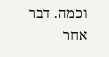וכמה. דבר אחר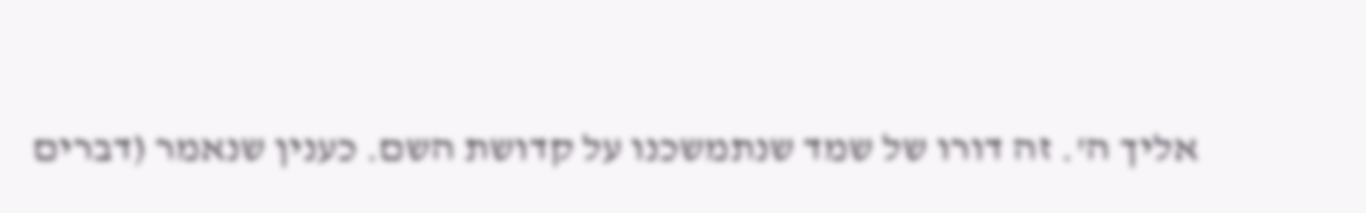אליך ה'. זה דורו של שמד שנתמשכנו על קדושת השם. כענין שנאמר (דברים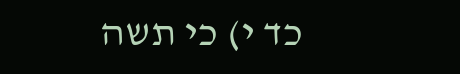כד י) כי תשה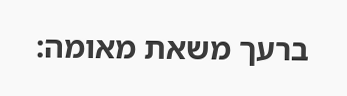ברעך משאת מאומה: